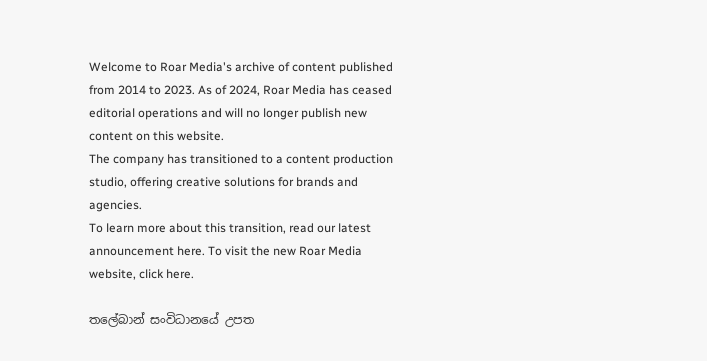Welcome to Roar Media's archive of content published from 2014 to 2023. As of 2024, Roar Media has ceased editorial operations and will no longer publish new content on this website.
The company has transitioned to a content production studio, offering creative solutions for brands and agencies.
To learn more about this transition, read our latest announcement here. To visit the new Roar Media website, click here.

තලේබාන් සංවිධානයේ උපත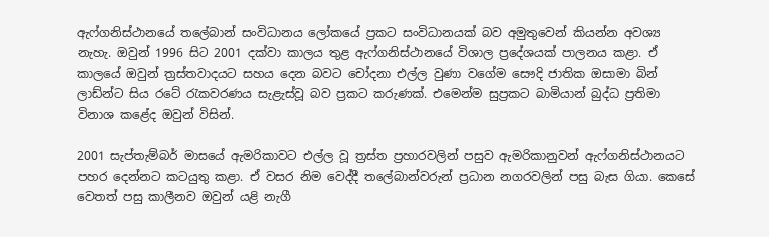ඇෆ්ගනිස්ථානයේ තලේබාන් සංවිධානය ලෝකයේ ප්‍රකට සංවිධානයක් බව අමුතුවෙන් කියන්න අවශ්‍ය නැහැ. ඔවුන් 1996 සිට 2001 දක්වා කාලය තුළ ඇෆ්ගනිස්ථානයේ විශාල ප්‍රදේශයක් පාලනය කළා. ඒ කාලයේ ඔවුන් ත්‍රස්තවාදයට සහය දෙන බවට චෝදනා එල්ල වුණා වගේම සෞදි ජාතික ඔසාමා බින් ලාඩ්න්ට සිය රටේ රැකවරණය සැළැස්වූ බව ප්‍රකට කරුණක්. එමෙන්ම සුප්‍රකට බාමියාන් බුද්ධ ප්‍රතිමා විනාශ කළේද ඔවුන් විසින්.

2001 සැප්තැම්බර් මාසයේ ඇමරිකාවට එල්ල වූ ත්‍රස්ත ප්‍රහාරවලින් පසුව ඇමරිකානුවන් ඇෆ්ගනිස්ථානයට පහර දෙන්නට කටයුතු කළා. ඒ වසර නිම වෙද්දී තලේබාන්වරුන් ප්‍රධාන නගරවලින් පසු බැස ගියා. කෙසේ වෙතත් පසු කාලීනව ඔවුන් යළි නැගී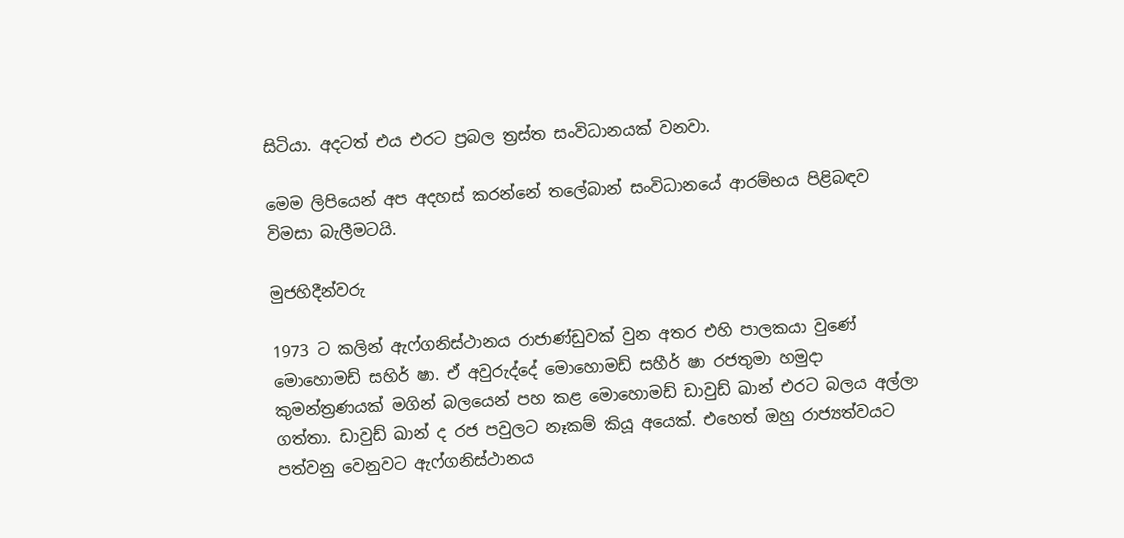සිටියා. අදටත් එය එරට ප්‍රබල ත්‍රස්ත සංවිධානයක් වනවා.

මෙම ලිපියෙන් අප අදහස් කරන්නේ තලේබාන් සංවිධානයේ ආරම්භය පිළිබඳව විමසා බැලීමටයි.

මුජහිදීන්වරු

1973 ට කලින් ඇෆ්ගනිස්ථානය රාජාණ්ඩුවක් වුන අතර එහි පාලකයා වුණේ මොහොමඩ් සහිර් ෂා. ඒ අවුරුද්දේ මොහොමඩ් සහීර් ෂා රජතුමා හමුදා කුමන්ත්‍රණයක් මගින් බලයෙන් පහ කළ මොහොමඩ් ඩාවුඩ් ඛාන් එරට බලය අල්ලා ගත්තා. ඩාවුඩ් ඛාන් ද රජ පවුලට නෑකම් කියූ අයෙක්. එහෙත් ඔහු රාජ්‍යත්වයට පත්වනු වෙනුවට ඇෆ්ගනිස්ථානය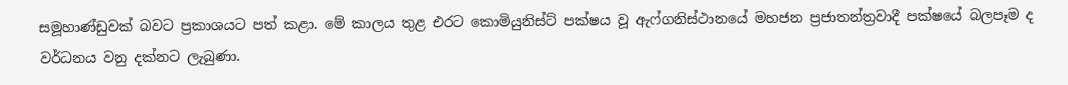සමූහාණ්ඩුවක් බවට ප්‍රකාශයට පත් කළා. මේ කාලය තුළ එරට කොමියුනිස්ට් පක්ෂය වූ ඇෆ්ගනිස්ථානයේ මහජන ප්‍රජාතන්ත්‍රවාදී පක්ෂයේ බලපෑම ද වර්ධනය වනු දක්නට ලැබුණා.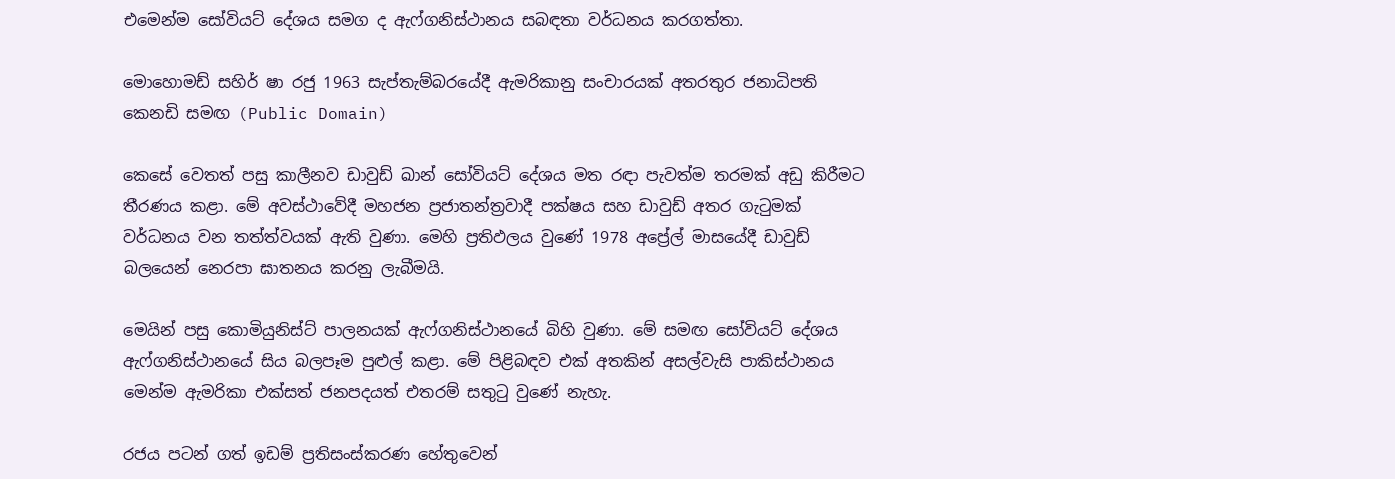එමෙන්ම සෝවියට් දේශය සමග ද ඇෆ්ගනිස්ථානය සබඳතා වර්ධනය කරගත්තා.

මොහොමඩ් සහිර් ෂා රජු 1963 සැප්තැම්බරයේදී ඇමරිකානු සංචාරයක් අතරතුර ජනාධිපති කෙනඩි සමඟ (Public Domain)

කෙසේ වෙතත් පසු කාලීනව ඩාවුඩ් ඛාන් සෝවියට් දේශය මත රඳා පැවත්ම තරමක් අඩු කිරීමට තීරණය කළා. මේ අවස්ථාවේදී මහජන ප්‍රජාතන්ත්‍රවාදී පක්ෂය සහ ඩාවුඩ් අතර ගැටුමක් වර්ධනය වන තත්ත්වයක් ඇති වුණා. මෙහි ප්‍රතිඵලය වුණේ 1978 අප්‍රේල් මාසයේදී ඩාවුඩ් බලයෙන් නෙරපා ඝාතනය කරනු ලැබීමයි.

මෙයින් පසු කොමියුනිස්ට් පාලනයක් ඇෆ්ගනිස්ථානයේ බිහි වුණා. මේ සමඟ සෝවියට් දේශය ඇෆ්ගනිස්ථානයේ සිය බලපෑම පුළුල් කළා. මේ පිළිබඳව එක් අතකින් අසල්වැසි පාකිස්ථානය මෙන්ම ඇමරිකා එක්සත් ජනපදයත් එතරම් සතුටු වුණේ නැහැ.

රජය පටන් ගත් ඉඩම් ප්‍රතිසංස්කරණ හේතුවෙන්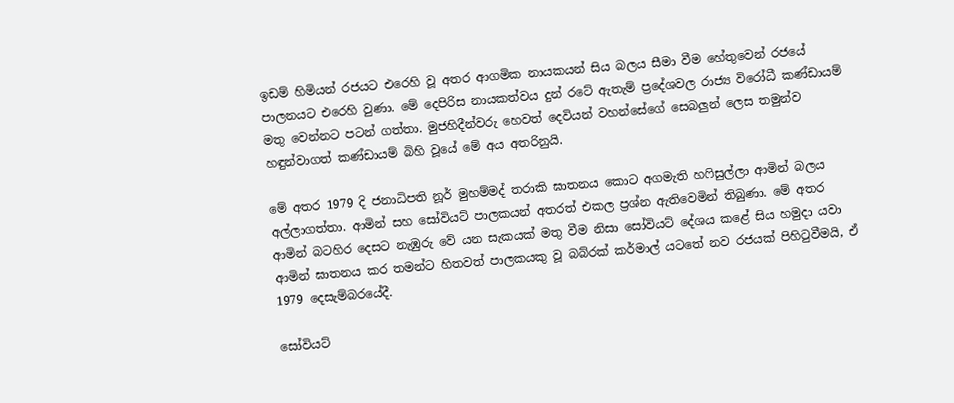ඉඩම් හිමියන් රජයට එරෙහි වූ අතර ආගමික නායකයන් සිය බලය සීමා වීම හේතුවෙන් රජයේ පාලනයට එරෙහි වුණා. මේ දෙපිරිස නායකත්වය දුන් රටේ ඇතැම් ප්‍රදේශවල රාජ්‍ය විරෝධී කණ්ඩායම් මතු වෙන්නට පටන් ගත්තා. මුජහිදීන්වරු හෙවත් දෙවියන් වහන්සේගේ සෙබලුන් ලෙස තමුන්ව හඳුන්වාගත් කණ්ඩායම් බිහි වූයේ මේ අය අතරිනුයි.

මේ අතර 1979 දි ජනාධිපති නූර් මුහම්මද් තරාකි ඝාතනය කොට අගමැති හෆිසුල්ලා ආමින් බලය අල්ලාගත්තා. ආමින් සහ සෝවියට් පාලකයන් අතරත් එකල ප්‍රශ්න ඇතිවෙමින් තිබුණා. මේ අතර ආමින් බටහිර දෙසට නැඹුරු වේ යන සැකයක් මතු වීම නිසා සෝවියට් දේශය කළේ සිය හමුදා යවා ආමින් ඝාතනය කර තමන්ට හිතවත් පාලකයකු වූ බබ්රක් කර්මාල් යටතේ නව රජයක් පිහිටුවීමයි, ඒ 1979 දෙසැම්බරයේදී.

සෝවියට්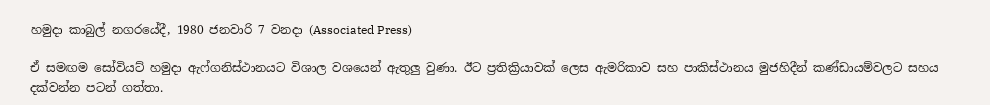හමුදා කාබුල් නගරයේදී, 1980 ජනවාරි 7 වනදා (Associated Press)

ඒ සමඟම සෝවියට් හමුදා ඇෆ්ගනිස්ථානයට විශාල වශයෙන් ඇතුලු වුණා. ඊට ප්‍රතික්‍රියාවක් ලෙස ඇමරිකාව සහ පාකිස්ථානය මුජහිදීන් කණ්ඩායම්වලට සහය දක්වන්න පටන් ගත්තා.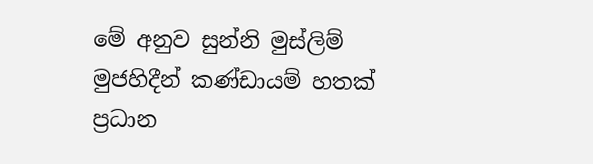මේ අනුව සුන්නි මුස්ලිම් මුජහිදීන් කණ්ඩායම් හතක් ප්‍රධාන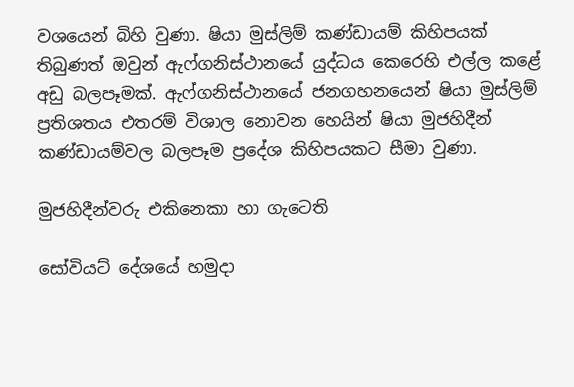වශයෙන් බිහි වුණා. ෂියා මුස්ලිම් කණ්ඩායම් කිහිපයක් තිබුණත් ඔවුන් ඇෆ්ගනිස්ථානයේ යුද්ධය කෙරෙහි එල්ල කළේ අඩු බලපෑමක්. ඇෆ්ගනිස්ථානයේ ජනගහනයෙන් ෂියා මුස්ලිම් ප්‍රතිශතය එතරම් විශාල නොවන හෙයින් ෂියා මුජහිදීන් කණ්ඩායම්වල බලපෑම ප්‍රදේශ කිහිපයකට සීමා වුණා.

මුජහිදීන්වරු එකිනෙකා හා ගැටෙති

සෝවියට් දේශයේ හමුදා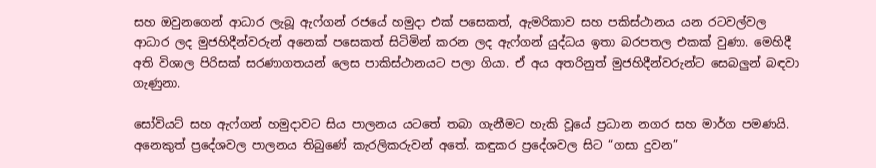සහ ඔවුනගෙන් ආධාර ලැබූ ඇෆ්ගන් රජයේ හමුදා එක් පසෙකත්, ඇමරිකාව සහ පකිස්ථානය යන රටවල්වල ආධාර ලද මුජහිදීන්වරුන් අනෙක් පසෙකත් සිටිමින් කරන ලද ඇෆ්ගන් යුද්ධය ඉතා බරපතල එකක් වුණා. මෙහිදී අති විශාල පිරිසක් සරණාගතයන් ලෙස පාකිස්ථානයට පලා ගියා. ඒ අය අතරිනුත් මුජහිදීන්වරුන්ට සෙබලුන් බඳවා ගැණුනා.

සෝවියට් සහ ඇෆ්ගන් හමුදාවට සිය පාලනය යටතේ තබා ගැනීමට හැකි වූයේ ප්‍රධාන නගර සහ මාර්ග පමණයි. අනෙකුත් ප්‍රදේශවල පාලනය තිබුණේ කැරලිකරුවන් අතේ. කඳුකර ප්‍රදේශවල සිට “ගසා දුවන”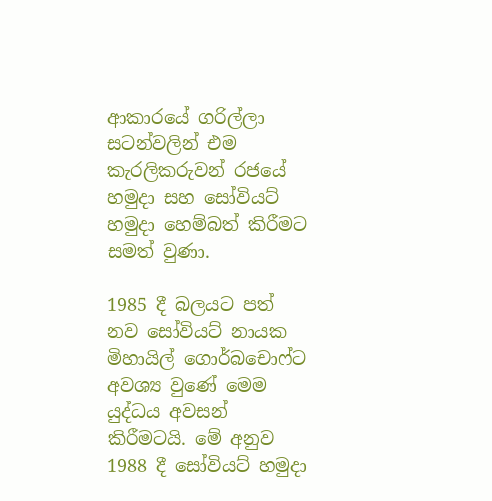ආකාරයේ ගරිල්ලා සටන්වලින් එම කැරලිකරුවන් රජයේ හමුදා සහ සෝවියට් හමුදා හෙම්බත් කිරීමට සමත් වුණා.

1985 දී බලයට පත් නව සෝවියට් නායක මිහායිල් ගොර්බචොෆ්ට අවශ්‍ය වුණේ මෙම යුද්ධය අවසන් කිරීමටයි. මේ අනුව 1988 දී සෝවියට් හමුදා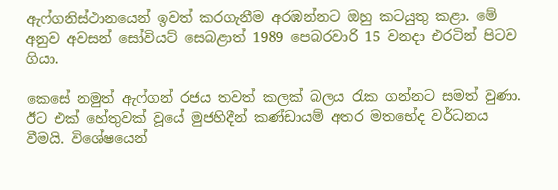ඇෆ්ගනිස්ථානයෙන් ඉවත් කරගැනීම අරඹන්නට ඔහු කටයුතු කළා. මේ අනුව අවසන් සෝවියට් සෙබළාත් 1989 පෙබරවාරි 15 වනදා එරටින් පිටව ගියා.

කෙසේ නමුත් ඇෆ්ගන් රජය තවත් කලක් බලය රැක ගන්නට සමත් වුණා. ඊට එක් හේතුවක් වූයේ මුජහිදීන් කණ්ඩායම් අතර මතභේද වර්ධනය වීමයි. විශේෂයෙන්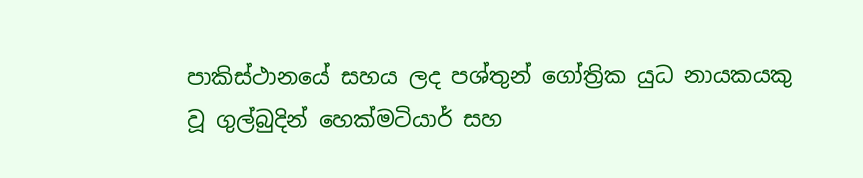පාකිස්ථානයේ සහය ලද පශ්තුන් ගෝත්‍රික යුධ නායකයකු වූ ගුල්බුදින් හෙක්මටියාර් සහ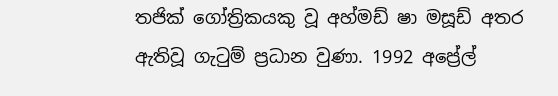තජික් ගෝත්‍රිකයකු වූ අහ්මඩ් ෂා මසූඩ් අතර ඇතිවූ ගැටුම් ප්‍රධාන වුණා. 1992 අප්‍රේල්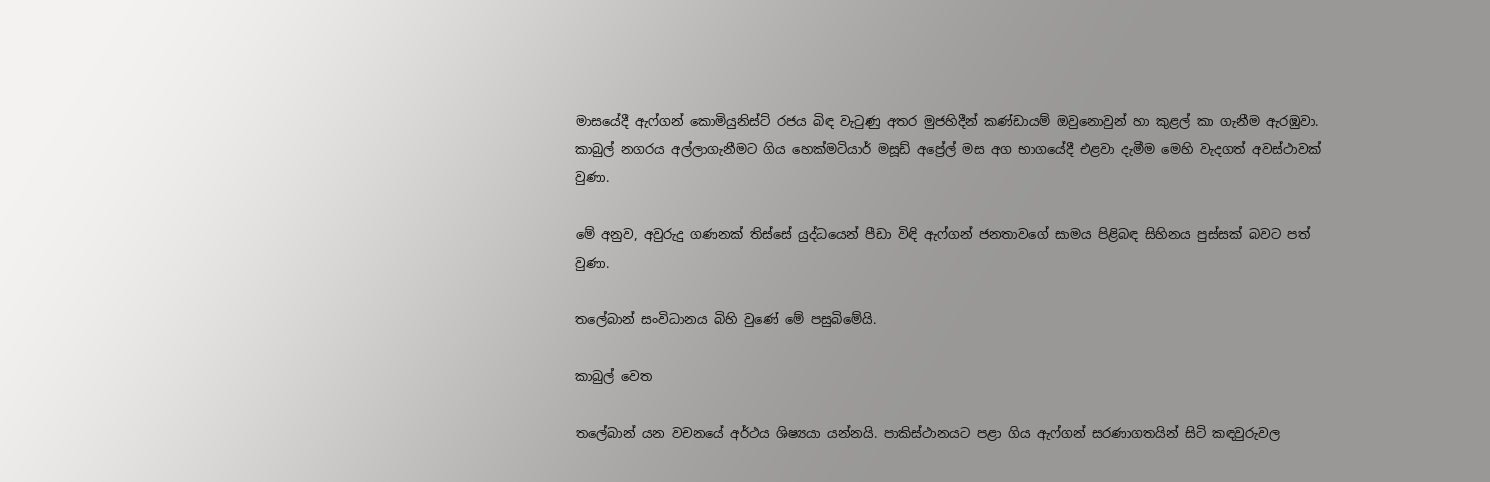මාසයේදී ඇෆ්ගන් කොමියුනිස්ට් රජය බිඳ වැටුණු අතර මුජහිදීන් කණ්ඩායම් ඔවුනොවුන් හා කුළල් කා ගැනීම ඇරඹුවා. කාබුල් නගරය අල්ලාගැනීමට ගිය හෙක්මටියාර් මසූඩ් අප්‍රේල් මස අග භාගයේදී එළවා දැමීම මෙහි වැදගත් අවස්ථාවක් වුණා.

මේ අනුව, අවුරුදු ගණනක් තිස්සේ යුද්ධයෙන් පීඩා විඳි ඇෆ්ගන් ජනතාවගේ සාමය පිළිබඳ සිහිනය පුස්සක් බවට පත් වුණා.

තලේබාන් සංවිධානය බිහි වුණේ මේ පසුබිමේයි.

කාබුල් වෙත

තලේබාන් යන වචනයේ අර්ථය ශිෂ්‍යයා යන්නයි. පාකිස්ථානයට පළා ගිය ඇෆ්ගන් සරණාගතයින් සිටි කඳවුරුවල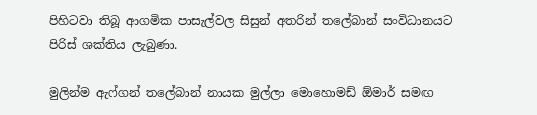පිහිටවා තිබූ ආගමික පාසැල්වල සිසුන් අතරින් තලේබාන් සංවිධානයට පිරිස් ශක්තිය ලැබුණා.

මුලින්ම ඇෆ්ගන් තලේබාන් නායක මුල්ලා මොහොමඩ් ඕමාර් සමඟ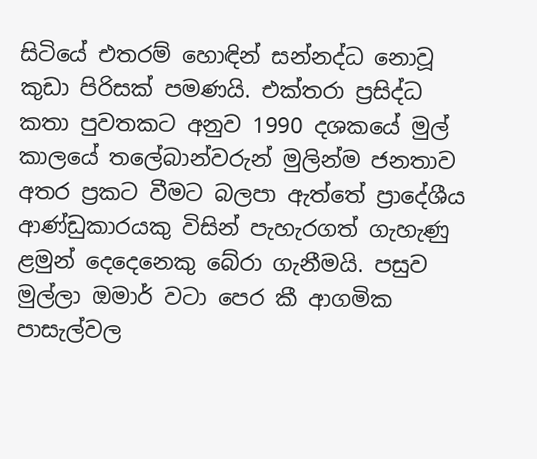සිටියේ එතරම් හොඳින් සන්නද්ධ නොවූ කුඩා පිරිසක් පමණයි. එක්තරා ප්‍රසිද්ධ කතා පුවතකට අනුව 1990 දශකයේ මුල් කාලයේ තලේබාන්වරුන් මුලින්ම ජනතාව අතර ප්‍රකට වීමට බලපා ඇත්තේ ප්‍රාදේශීය ආණ්ඩුකාරයකු විසින් පැහැරගත් ගැහැණු ළමුන් දෙදෙනෙකු බේරා ගැනීමයි. පසුව මුල්ලා ඔමාර් වටා පෙර කී ආගමික පාසැල්වල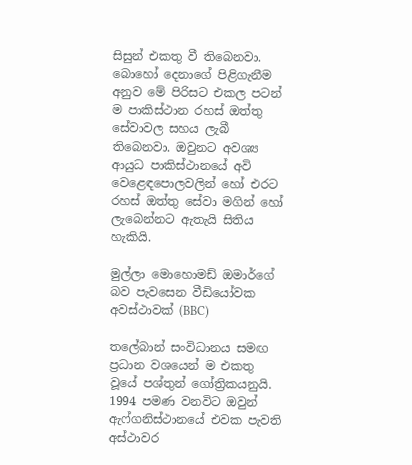සිසුන් එකතු වී තිබෙනවා. බොහෝ දෙනාගේ පිළිගැනීම අනුව මේ පිරිසට එකල පටන් ම පාකිස්ථාන රහස් ඔත්තු සේවාවල සහය ලැබී තිබෙනවා. ඔවුනට අවශ්‍ය ආයුධ පාකිස්ථානයේ අවි වෙළෙඳපොලවලින් හෝ එරට රහස් ඔත්තු සේවා මගින් හෝ ලැබෙන්නට ඇතැයි සිතිය හැකියි.

මුල්ලා මොහොමඩ් ඔමාර්ගේ බව පැවසෙන වීඩියෝවක අවස්ථාවක් (BBC)

තලේබාන් සංවිධානය සමඟ ප්‍රධාන වශයෙන් ම එකතු වූයේ පශ්තුන් ගෝත්‍රිකයනුයි. 1994 පමණ වනවිට ඔවුන් ඇෆ්ගනිස්ථානයේ එවක පැවති අස්ථාවර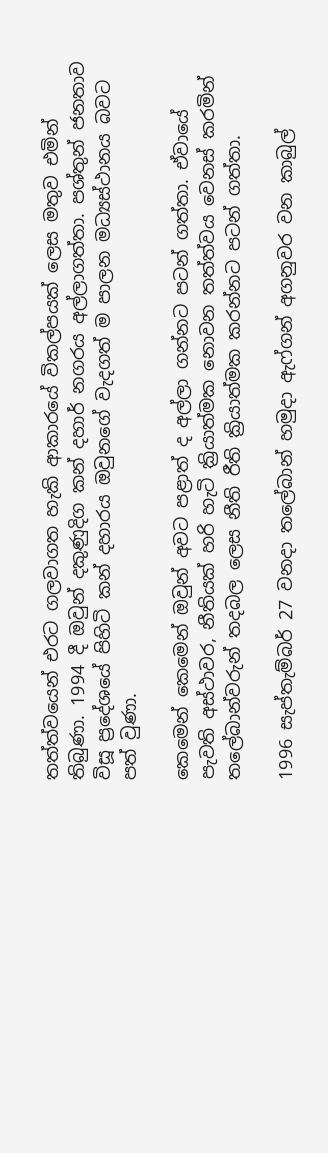තත්ත්වයෙන් එරට ගලවාගත හැකි ආකාරයේ විකල්පයක් ලෙස මතුව එමින් තිබුණා. 1994 දී ඔවුන් දකුණුදිග කන් දහාර් නගරය අල්ලාගත්තා. පශ්තුන් ජනතාව විසූ ප්‍රදේශයේ පිහිටි කන් දහාරය ඔවුනගේ වැදගත් ම පාලන මධ්‍යස්ථානය බවට පත් වුණා.

කෙමෙන් කෙමෙන් ඔවුන් අවට පළාත් ද අල්ලා ගන්නට පටන් ගත්තා. ඒවායේ පැවති අස්ථාවර, නීතියක් හරි හැටි ක්‍රියාත්මක නොවන තත්ත්වය වෙනස් කරමින් තලේබාන්වරුන් තදබල ලෙස නීති රීති ක්‍රියාත්මක කරන්නට පටන් ගත්තා.

1996 සැප්තැම්බර් 27 වනදා තලේබාන් හමුදා ඇෆ්ගන් අගනුවර වන කාබුල්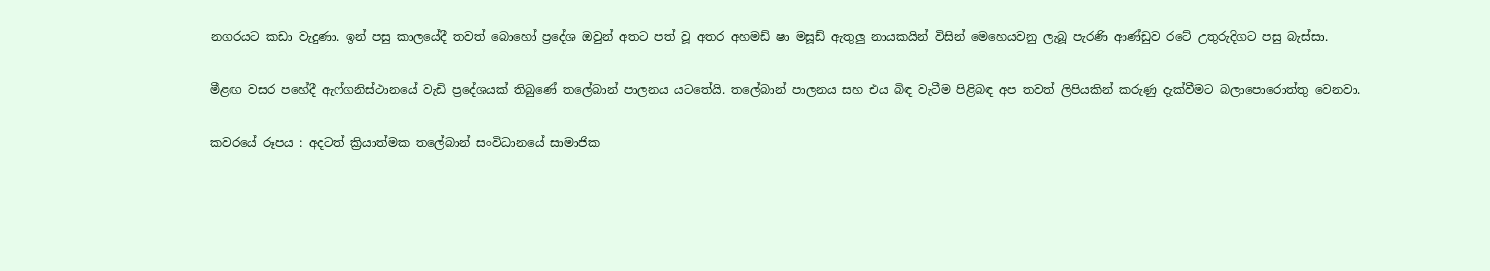නගරයට කඩා වැදුණා. ඉන් පසු කාලයේදී තවත් බොහෝ ප්‍රදේශ ඔවුන් අතට පත් වූ අතර අහමඩ් ෂා මසූඩ් ඇතුලු නායකයින් විසින් මෙහෙයවනු ලැබූ පැරණි ආණ්ඩුව රටේ උතුරුදිගට පසු බැස්සා.

මීළඟ වසර පහේදී ඇෆ්ගනිස්ථානයේ වැඩි ප්‍රදේශයක් තිබුණේ තලේබාන් පාලනය යටතේයි. තලේබාන් පාලනය සහ එය බිඳ වැටීම පිළිබඳ අප තවත් ලිපියකින් කරුණු දැක්වීමට බලාපොරොත්තු වෙනවා.

කවරයේ රූපය : අදටත් ක්‍රියාත්මක තලේබාන් සංවිධානයේ සාමාජික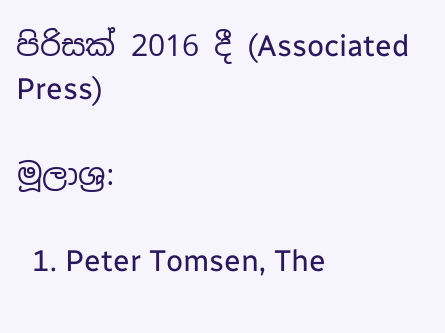පිරිසක් 2016 දී (Associated Press)

මූලාශ්‍ර:

  1. Peter Tomsen, The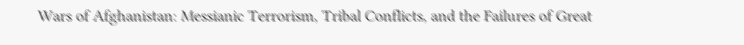Wars of Afghanistan: Messianic Terrorism, Tribal Conflicts, and the Failures of Great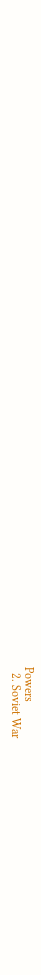Powers
  2. Soviet War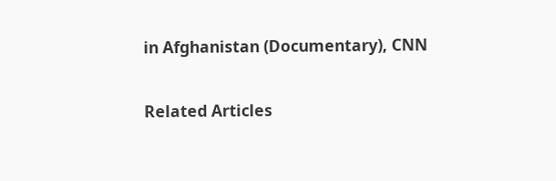in Afghanistan (Documentary), CNN

Related Articles